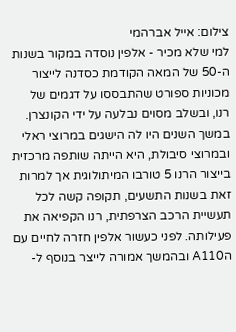צילום: אייל אברהמי
למי שלא מכיר - אלפין נוסדה במקור בשנות ה-50 של המאה הקודמת כסדנה לייצור מכוניות ספורט שהתבססו על דגמים של רנו, ובשלב מסוים נבלעה על ידי הקונצרן. במשך השנים היו לה הישגים במרוצי ראלי ובמרוצי סיבולת, היא הייתה שותפה מרכזית בייצור הרנו 5 טורבו המיתולוגית אך למרות זאת בשנות התשעים, תקופה קשה לכל תעשיית הרכב הצרפתית, רנו הקפיאה את פעילותה. לפני כעשור אלפין חזרה לחיים עם הA110 ובהמשך אמורה לייצר בנוסף ל-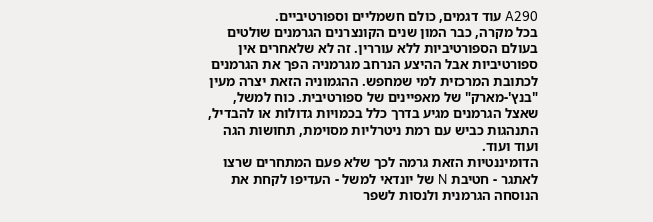A290 עוד דגמים, כולם חשמליים וספורטיביים.
בכל מקרה, כבר המון שנים הקונצרנים הגרמנים שולטים בעולם הספורטיביות ללא עוררין. זה לא שלאחרים אין ספורטיביות אבל ההיצע הנרחב מגרמניה הפך את הגרמנים לכתובת המרכזית למי שמחפש. ההגמוניה הזאת יצרה מעין "בנץ'-מארק" של מאפיינים של ספורטיבית. כוח למשל, שאצל הגרמנים מגיע בדרך כלל בכמויות גדולות או להבדיל, התנהגות כביש עם רמת ניטרליות מסוימת, תחושות הגה ועוד ועוד.
הדומיננטיות הזאת גרמה לכך שלא פעם המתחרים שרצו לאתגר - חטיבת N של יונדאי למשל - העדיפו לקחת את הנוסחה הגרמנית ולנסות לשפר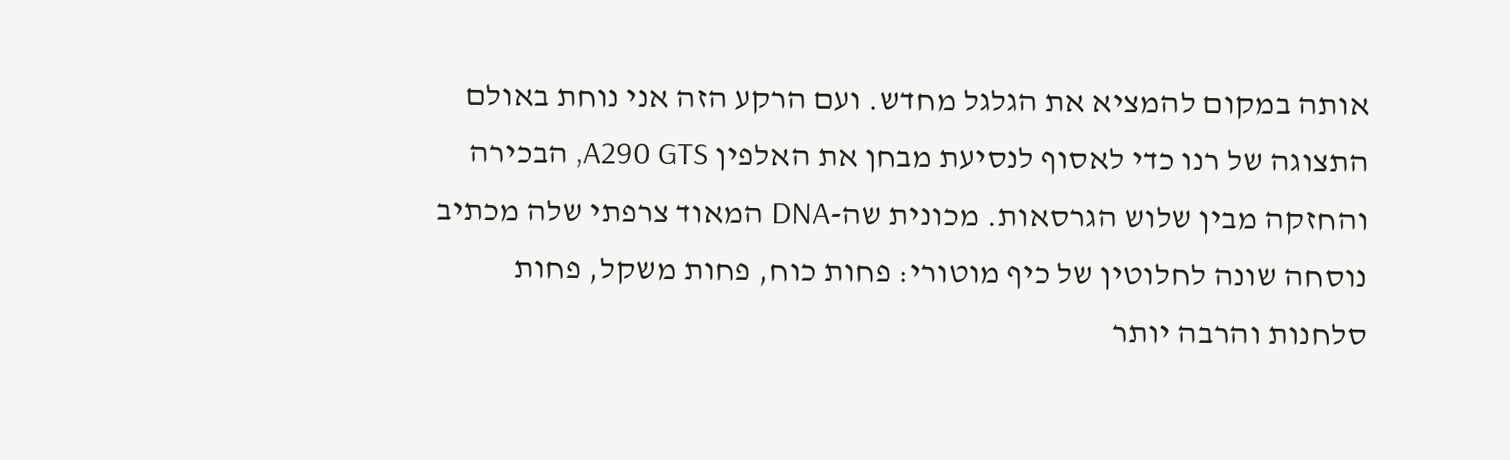אותה במקום להמציא את הגלגל מחדש. ועם הרקע הזה אני נוחת באולם התצוגה של רנו כדי לאסוף לנסיעת מבחן את האלפין A290 GTS, הבכירה והחזקה מבין שלוש הגרסאות. מכונית שה-DNA המאוד צרפתי שלה מכתיב נוסחה שונה לחלוטין של כיף מוטורי: פחות כוח, פחות משקל, פחות סלחנות והרבה יותר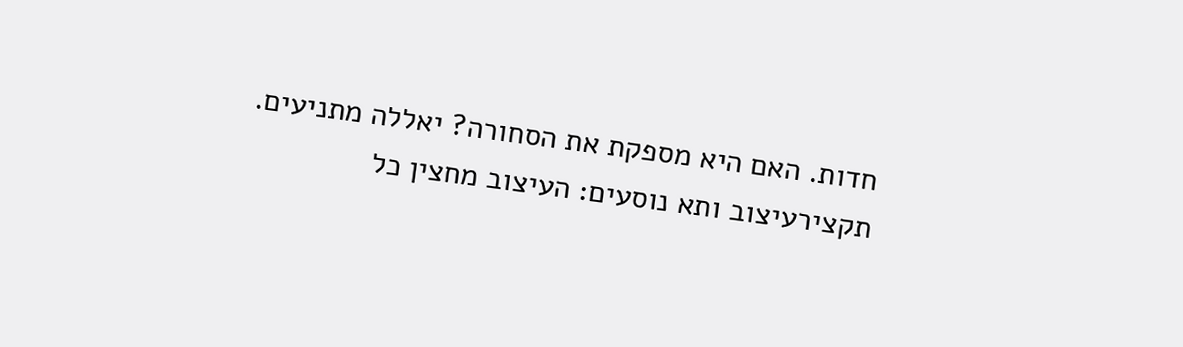חדות. האם היא מספקת את הסחורה? יאללה מתניעים.
תקצירעיצוב ותא נוסעים: העיצוב מחצין כל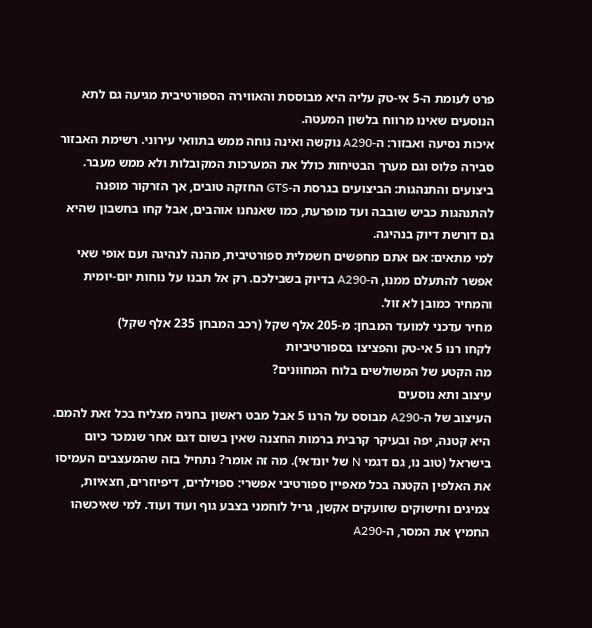פרט לעומת ה-5 אי-טק עליה היא מבוססת והאווירה הספורטיבית מגיעה גם לתא הנוסעים שאינו מרווח בלשון המעטה.
איכות נסיעה ואבזור: ה-A290 נוקשה ואינה נוחה ממש בתוואי עירוני. רשימת האבזור סבירה פלוס וגם מערך הבטיחות כולל את המערכות המקובלות ולא ממש מעבר.
ביצועים והתנהגות: הביצועים בגרסת ה-GTS החזקה טובים, אך הזרקור מופנה להתנהגות כביש שובבה ועד מופרעת, כמו שאנחנו אוהבים, אבל קחו בחשבון שהיא גם דורשת דיוק בנהיגה.
למי מתאים: אם אתם מחפשים חשמלית ספורטיבית, מהנה לנהיגה ועם אופי שאי אפשר להתעלם ממנו, ה-A290 בדיוק בשבילכם. רק אל תבנו על נוחות יום-יומית והמחיר כמובן לא זול.
מחיר עדכני למועד המבחן: מ-205 אלף שקל (רכב המבחן 235 אלף שקל)
לקחו רנו 5 אי-טק והפציצו בספורטיביות
מה הקטע של המשולשים בלוח המחוונים?
עיצוב ותא נוסעים
העיצוב של ה-A290 מבוסס על הרנו 5 אבל מבט ראשון בחניה מצליח בכל זאת להמם. היא קטנה, יפה ובעיקר קרבית ברמות החצנה שאין בשום דגם אחר שנמכר כיום בישראל (טוב נו, גם דגמי N של יונדאי). מה זה אומר? נתחיל בזה שהמעצבים העמיסו את האלפין הקטנה בכל מאפיין ספורטיבי אפשרי: ספוילרים, דיפיוזרים, חצאיות, צמיגים וחישוקים שזועקים אקשן, גריל לוחמני בצבע גוף ועוד ועוד. למי שאיכשהו החמיץ את המסר, ה-A290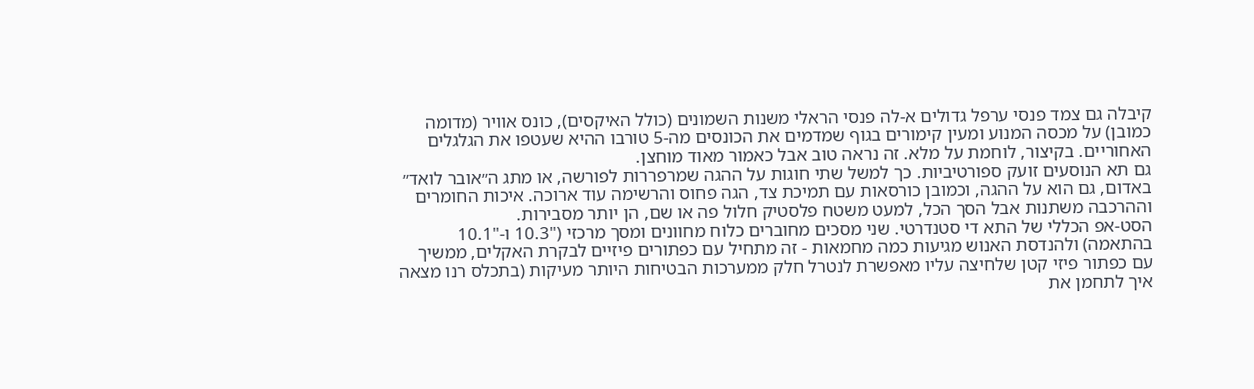קיבלה גם צמד פנסי ערפל גדולים א-לה פנסי הראלי משנות השמונים (כולל האיקסים), כונס אוויר (מדומה כמובן) על מכסה המנוע ומעין קימורים בגוף שמדמים את הכונסים מה-5 טורבו ההיא שעטפו את הגלגלים האחוריים. בקיצור, לוחמת על מלא. זה נראה טוב אבל כאמור מאוד מוחצן.
גם תא הנוסעים זועק ספורטיביות. כך למשל שתי חוגות על ההגה שמרפררות לפורשה, או מתג ה״אובר לואד״ באדום, גם הוא על ההגה, וכמובן כורסאות עם תמיכת צד, הגה פחוס והרשימה עוד ארוכה. איכות החומרים וההרכבה משתנות אבל הסך הכל, למעט משטח פלסטיק חלול פה או שם, הן יותר מסבירות.
הסט-אפ הכללי של התא די סטנדרטי. שני מסכים מחוברים כלוח מחוונים ומסך מרכזי ("10.3 ו-"10.1 בהתאמה) ולהנדסת האנוש מגיעות כמה מחמאות - זה מתחיל עם כפתורים פיזיים לבקרת האקלים, ממשיך עם כפתור פיזי קטן שלחיצה עליו מאפשרת לנטרל חלק ממערכות הבטיחות היותר מעיקות (בתכלס רנו מצאה איך לתחמן את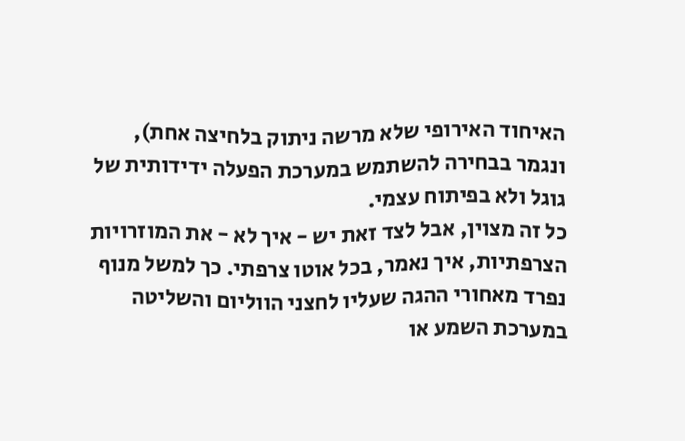האיחוד האירופי שלא מרשה ניתוק בלחיצה אחת), ונגמר בבחירה להשתמש במערכת הפעלה ידידותית של גוגל ולא בפיתוח עצמי.
כל זה מצוין, אבל לצד זאת יש - איך לא - את המוזרויות הצרפתיות, איך נאמר, בכל אוטו צרפתי. כך למשל מנוף נפרד מאחורי ההגה שעליו לחצני הווליום והשליטה במערכת השמע או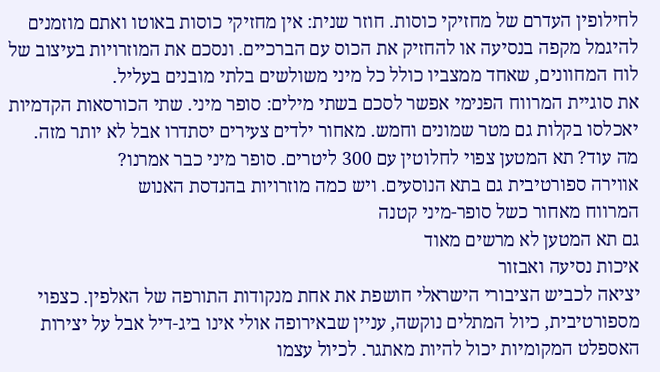לחילופין העדרם של מחזיקי כוסות. חוזר שנית: אין מחזיקי כוסות באוטו ואתם מוזמנים להיגמל מקפה בנסיעה או להחזיק את הכוס עם הברכיים. ונסכם את המוזרויות בעיצוב של לוח המחוונים, שאחד ממצביו כולל כל מיני משולשים בלתי מובנים בעליל.
את סוגיית המרווח הפנימי אפשר לסכם בשתי מילים: סופר מיני. שתי הכורסאות הקדמיות יאכלסו בקלות גם מטר שמונים וחמש. מאחור ילדים צעירים יסתדרו אבל לא יותר מזה. מה עוד? תא המטען צפוי לחלוטין עם 300 ליטרים. סופר מיני כבר אמרנו?
אווירה ספורטיבית גם בתא הנוסעים. ויש כמה מוזרויות בהנדסת האנוש
המרווח מאחור כשל סופר-מיני קטנה
גם תא המטען לא מרשים מאוד
איכות נסיעה ואבזור
יציאה לכביש הציבורי הישראלי חושפת את אחת מנקודות התורפה של האלפין. כצפוי מספורטיבית, כיול המתלים נוקשה, עניין שבאירופה אולי אינו ביג-דיל אבל על יצירות האספלט המקומיות יכול להיות מאתגר. לכיול עצמו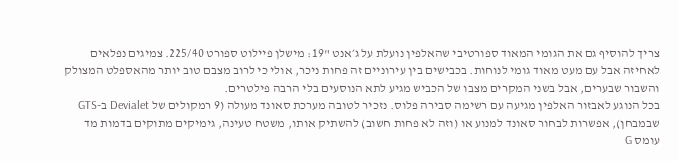צריך להוסיף גם את הגומי המאוד ספורטיבי שהאלפין נועלת על ג׳אנט "19: מישלן פיילוט ספורט 225/40. צמיגים נפלאים לאחיזה אבל עם מעט מאוד גומי לנוחות. בכבישים בין עירוניים זה פחות ניכר, אולי כי לרוב מצבם טוב יותר מהאספלט המצולק והשבור שבערים, אבל בשני המקרים מצבו של הכביש מגיע לתא הנוסעים בלי הרבה פילטרים.
בכל הנוגע לאבזור האלפין מגיעה עם רשימה סבירה פלוס. נזכיר לטובה מערכת סאונד מעולה (9 רמקולים של Devialet ב-GTS שבמבחן), אפשרות לבחור סאונד למנוע או (וזה לא פחות חשוב) להשתיק אותו, משטח טעינה, גימיקים מתוקים בדמות מד עומס G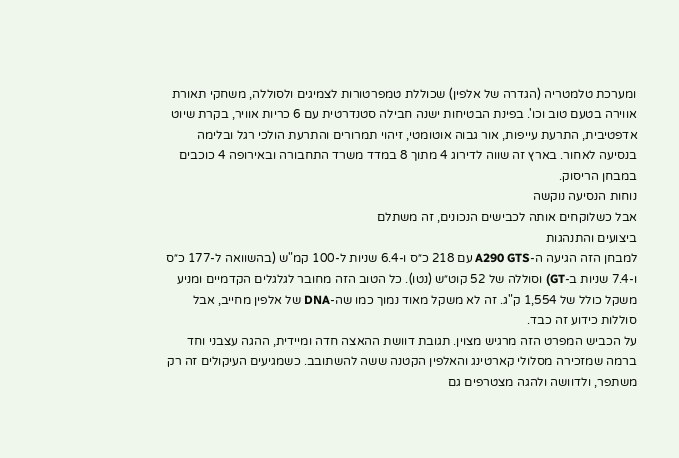ומערכת טלמטריה (הגדרה של אלפין) שכוללת טמפרטורות לצמיגים ולסוללה, משחקי תאורת אווירה בטעם טוב וכו'. בפינת הבטיחות ישנה חבילה סטנדרטית עם 6 כריות אוויר, בקרת שיוט אדפטיבית, התרעת עייפות, אור גבוה אוטומטי, זיהוי תמרורים והתרעת הולכי רגל ובלימה בנסיעה לאחור. בארץ זה שווה לדירוג 4 מתוך 8 במדד משרד התחבורה ובאירופה 4 כוכבים במבחן הריסוק.
נוחות הנסיעה נוקשה
אבל כשלוקחים אותה לכבישים הנכונים, זה משתלם
ביצועים והתנהגות
למבחן הזה הגיעה ה-A290 GTS עם 218 כ״ס ו-6.4 שניות ל-100 קמ"ש (בהשוואה ל-177 כ״ס ו-7.4 שניות ב-GT) וסוללה של 52 קוט״ש (נטו). כל הטוב הזה מחובר לגלגלים הקדמיים ומניע משקל כולל של 1,554 ק"ג. זה לא משקל מאוד נמוך כמו שה-DNA של אלפין מחייב, אבל סוללות כידוע זה כבד.
על הכביש המפרט הזה מרגיש מצוין. תגובת דוושת ההאצה חדה ומיידית, ההגה עצבני וחד ברמה שמזכירה מסלולי קארטינג והאלפין הקטנה ששה להשתובב. כשמגיעים העיקולים זה רק משתפר, ולדוושה ולהגה מצטרפים גם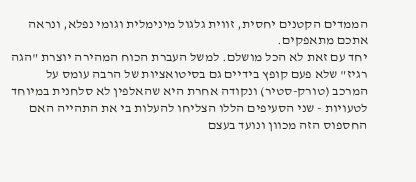הממדים הקטנים יחסית, זווית גלגול מינימלית וגומי נפלא, ונראה אתכם מתאפקים.
יחד עם זאת לא הכל מושלם. למשל העברת הכוח המהירה יוצרת "הגה רגיז" שלא פעם קופץ בידיים גם בסיטואציות של הרבה עומס על המרכב (טורק-סטיר) ונקודה אחרת היא שהאלפין לא סלחנית במיוחד לטעויות - שני הסעיפים הללו הצליחו להעלות בי את התהייה האם החספוס הזה מכוון ונועד בעצם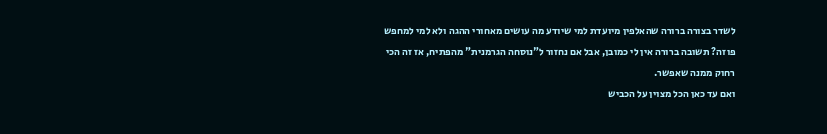לשדר בצורה ברורה שהאלפין מיועדת למי שיודע מה עושים מאחורי ההגה ולא למי למחפש פוזה? תשובה ברורה אין לי כמובן, אבל אם נחזור ל"נוסחה הגרמנית" מהפתיח, אז זה הכי רחוק ממנה שאפשר.
ואם עד כאן הכל מצוין על הכביש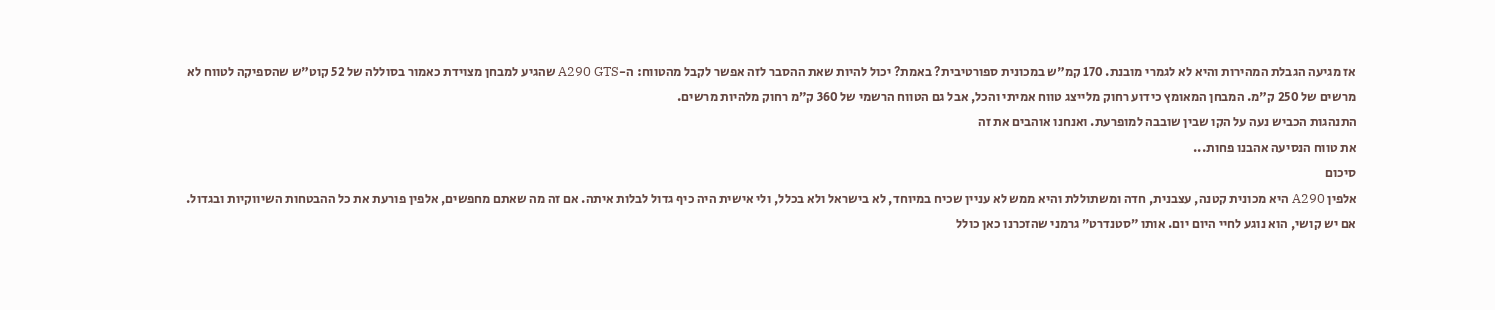אז מגיעה הגבלת המהירות והיא לא לגמרי מובנת. 170 קמ"ש במכונית ספורטיבית? באמת? יכול להיות שאת ההסבר לזה אפשר לקבל מהטווח: ה-A290 GTS שהגיע למבחן מצוידת כאמור בסוללה של 52 קוט"ש שהספיקה לטווח לא מרשים של 250 ק"מ. המבחן המאומץ כידוע רחוק מלייצג טווח אמיתי והכל, אבל גם הטווח הרשמי של 360 ק״מ רחוק מלהיות מרשים.
התנהגות הכביש נעה על הקו שבין שובבה למופרעת. ואנחנו אוהבים את זה
את טווח הנסיעה אהבנו פחות...
סיכום
אלפין A290 היא מכונית קטנה, עצבנית, חדה ומשתוללת והיא ממש לא עניין שכיח במיוחד, לא בישראל ולא בכלל, ולי אישית היה כיף גדול לבלות איתה. אם זה מה שאתם מחפשים, אלפין פורעת את כל ההבטחות השיווקיות ובגדול.
אם יש קושי, הוא נוגע לחיי היום יום. אותו ״סטנדרט״ גרמני שהזכרנו כאן כולל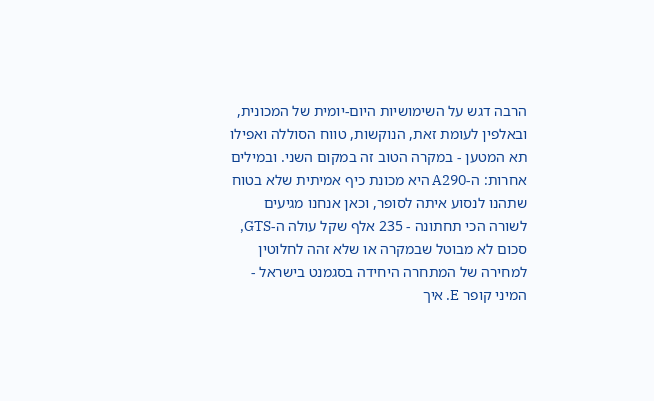הרבה דגש על השימושיות היום-יומית של המכונית, ובאלפין לעומת זאת, הנוקשות, טווח הסוללה ואפילו תא המטען - במקרה הטוב זה במקום השני. ובמילים אחרות: ה-A290 היא מכונת כיף אמיתית שלא בטוח שתהנו לנסוע איתה לסופר, וכאן אנחנו מגיעים לשורה הכי תחתונה - 235 אלף שקל עולה ה-GTS, סכום לא מבוטל שבמקרה או שלא זהה לחלוטין למחירה של המתחרה היחידה בסגמנט בישראל - המיני קופר E. איך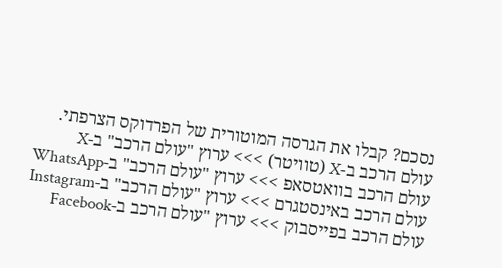נסכם? קבלו את הגרסה המוטורית של הפרדוקס הצרפתי.
עולם הרכב ב-X (טוויטר) >>> ערוץ "עולם הרכב" ב-X
עולם הרכב בוואטסאפ >>> ערוץ "עולם הרכב" ב-WhatsApp
עולם הרכב באינסטגרם >>> ערוץ "עולם הרכב" ב-Instagram
עולם הרכב בפייסבוק >>> ערוץ "עולם הרכב ב-Facebook